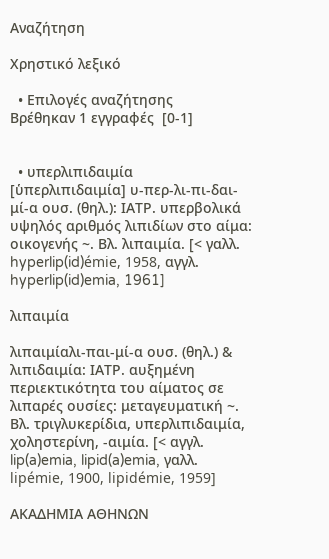Αναζήτηση

Χρηστικό λεξικό

  • Επιλογές αναζήτησης
Βρέθηκαν 1 εγγραφές  [0-1]


  • υπερλιπιδαιμία [ὑπερλιπιδαιμία] υ-περ-λι-πι-δαι-μί-α ουσ. (θηλ.): ΙΑΤΡ. υπερβολικά υψηλός αριθμός λιπιδίων στο αίμα: οικογενής ~. Βλ. λιπαιμία. [< γαλλ. hyperlip(id)émie, 1958, αγγλ. hyperlip(id)emia, 1961]

λιπαιμία

λιπαιμίαλι-παι-μί-α ουσ. (θηλ.) & λιπιδαιμία: ΙΑΤΡ. αυξημένη περιεκτικότητα του αίματος σε λιπαρές ουσίες: μεταγευματική ~. Βλ. τριγλυκερίδια, υπερλιπιδαιμία, χοληστερίνη, -αιμία. [< αγγλ. lip(a)emia, lipid(a)emia, γαλλ. lipémie, 1900, lipidémie, 1959]

ΑΚΑΔΗΜΙΑ ΑΘΗΝΩΝ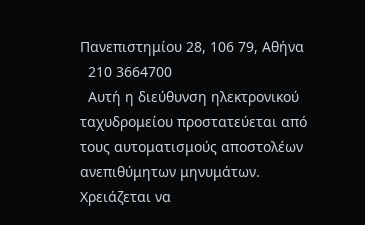Πανεπιστημίου 28, 106 79, Αθήνα
  210 3664700
  Αυτή η διεύθυνση ηλεκτρονικού ταχυδρομείου προστατεύεται από τους αυτοματισμούς αποστολέων ανεπιθύμητων μηνυμάτων. Χρειάζεται να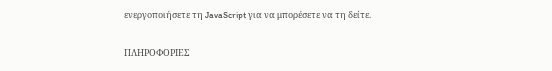ενεργοποιήσετε τη JavaScript για να μπορέσετε να τη δείτε.

ΠΛΗΡΟΦΟΡΙΕΣ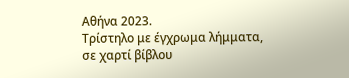Αθήνα 2023.
Τρίστηλο με έγχρωμα λήμματα, σε χαρτί βίβλου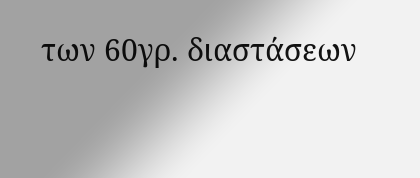των 60γρ. διαστάσεων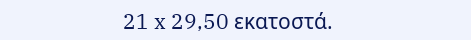21 x 29,50 εκατοστά.